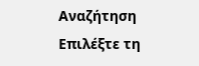Αναζήτηση
Επιλέξτε τη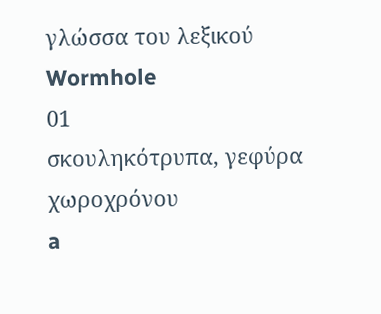γλώσσα του λεξικού
Wormhole
01
σκουληκότρυπα, γεφύρα χωροχρόνου
a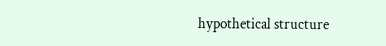hypothetical structure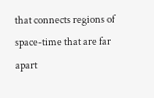that connects regions of space-time that are far apart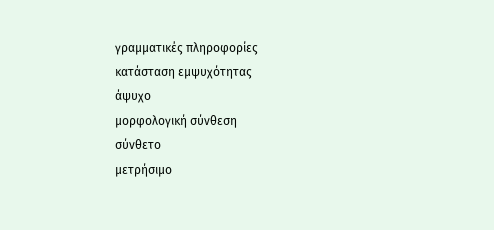γραμματικές πληροφορίες
κατάσταση εμψυχότητας
άψυχο
μορφολογική σύνθεση
σύνθετο
μετρήσιμο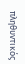πληθυντικός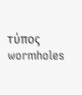τύπος
wormholes